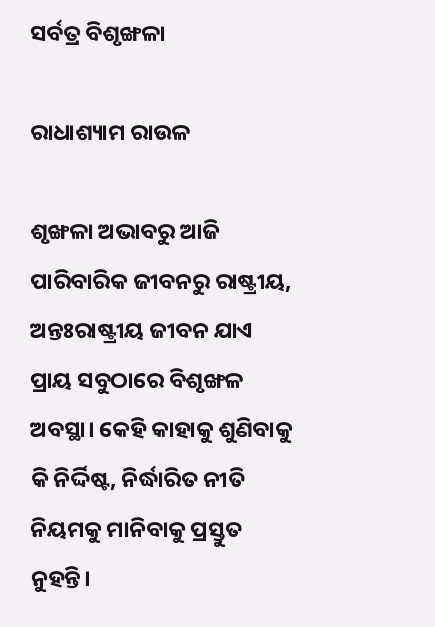ସର୍ବତ୍ର ବିଶୃଙ୍ଖଳା

ରାଧାଶ୍ୟାମ ରାଉଳ

ଶୃଙ୍ଖଳା ଅଭାବରୁ ଆଜି ପାରିବାରିକ ଜୀବନରୁ ରାଷ୍ଟ୍ରୀୟ, ଅନ୍ତଃରାଷ୍ଟ୍ରୀୟ ଜୀବନ ଯାଏ ପ୍ରାୟ ସବୁଠାରେ ବିଶୃଙ୍ଖଳ ଅବସ୍ଥା। କେହି କାହାକୁ ଶୁଣିବାକୁ କି ନିର୍ଦ୍ଦିଷ୍ଟ, ନିର୍ଦ୍ଧାରିତ ନୀତି ନିୟମକୁ ମାନିବାକୁ ପ୍ରସ୍ତୁତ ନୁହନ୍ତି।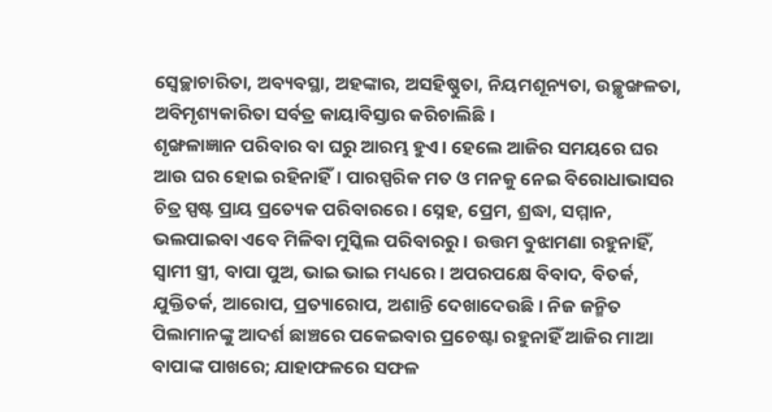ସ୍ବେଚ୍ଛାଚାରିତା, ଅବ୍ୟବସ୍ଥା, ଅହଙ୍କାର, ଅସହିଷ୍ଣୁତା, ନିୟମଶୂନ୍ୟତା, ଉଚ୍ଛୃଙ୍ଖଳତା, ଅବିମୃଶ୍ୟକାରିତା ସର୍ବତ୍ର କାୟାବିସ୍ତାର କରିଚାଲିଛି।
ଶୃଙ୍ଖଳାଜ୍ଞାନ ପରିବାର ବା ଘରୁ ଆରମ୍ଭ ହୁଏ। ହେଲେ ଆଜିର ସମୟରେ ଘର ଆଉ ଘର ହୋଇ ରହିନାହିଁ। ପାରସ୍ପରିକ ମତ ଓ ମନକୁ ନେଇ ବିରୋଧାଭାସର ଚିତ୍ର ସ୍ପଷ୍ଟ ପ୍ରାୟ ପ୍ରତ୍ୟେକ ପରିବାରରେ। ସ୍ନେହ, ପ୍ରେମ, ଶ୍ରଦ୍ଧା, ସମ୍ମାନ, ଭଲପାଇବା ଏବେ ମିଳିବା ମୁସ୍କିଲ ପରିବାରରୁ। ଉତ୍ତମ ବୁଝାମଣା ରହୁନାହିଁ, ସ୍ବାମୀ ସ୍ତ୍ରୀ, ବାପା ପୁଅ, ଭାଇ ଭାଇ ମଧ୍ୟରେ। ଅପରପକ୍ଷେ ବିବାଦ, ବିତର୍କ, ଯୁକ୍ତିତର୍କ, ଆରୋପ, ପ୍ରତ୍ୟାରୋପ, ଅଶାନ୍ତି ଦେଖାଦେଉଛି। ନିଜ ଜନ୍ମିତ ପିଲାମାନଙ୍କୁ ଆଦର୍ଶ ଛାଞ୍ଚରେ ପକେଇବାର ପ୍ରଚେଷ୍ଟା ରହୁନାହିଁ ଆଜିର ମାଆ ବାପାଙ୍କ ପାଖରେ; ଯାହାଫଳରେ ସଫଳ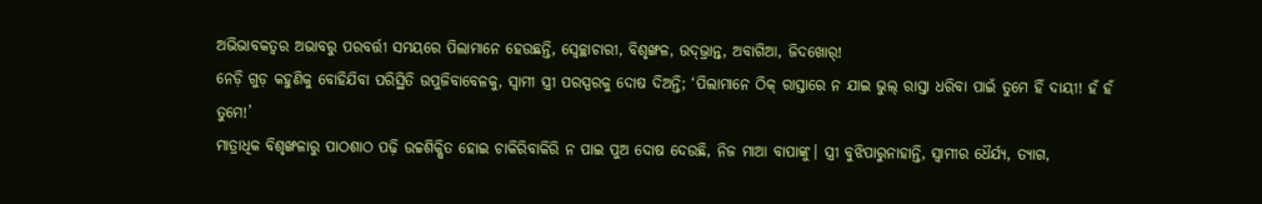ଅଭିଭାବକତ୍ୱର ଅଭାବରୁ ପରବର୍ତ୍ତୀ ସମୟରେ ପିଲାମାନେ ହେଉଛନ୍ତି, ସ୍ବେଚ୍ଛାଚାରୀ, ବିଶୃଙ୍ଖଳ, ଉଦ୍‌ଭ୍ରାନ୍ତ, ଅବାଗିଆ, ଜିଦଖୋର୍‌!
ନେଡ଼ି ଗୁଡ଼ କହୁଣିକୁ ବୋହିଯିବା ପରିସ୍ଥିତି ଉପୁଜିବାବେଳକୁ, ସ୍ବାମୀ ସ୍ତ୍ରୀ ପରସ୍ପରକୁ ଦୋଷ ଦିଅନ୍ତି; ‘ପିଲାମାନେ ଠିକ୍‌ ରାସ୍ତାରେ ନ ଯାଇ ଭୁଲ୍‌ ରାସ୍ତା ଧରିବା ପାଇଁ ତୁମେ ହିଁ ଦାୟୀ! ହଁ ହଁ ତୁମେ!’
ମାତ୍ରାଧିକ ବିଶୃଙ୍ଖଳାରୁ ପାଠଶାଠ ପଢ଼ି ଉଚ୍ଚଶିକ୍ଷିତ ହୋଇ ଚାକିରିବାକିରି ନ ପାଇ ପୁଅ ଦୋଷ ଦେଉଛି, ନିଜ ମାଆ ବାପାଙ୍କୁ। ସ୍ତ୍ରୀ ବୁଝିପାରୁନାହାନ୍ତି, ସ୍ବାମୀର ଧୈର୍ଯ୍ୟ, ତ୍ୟାଗ,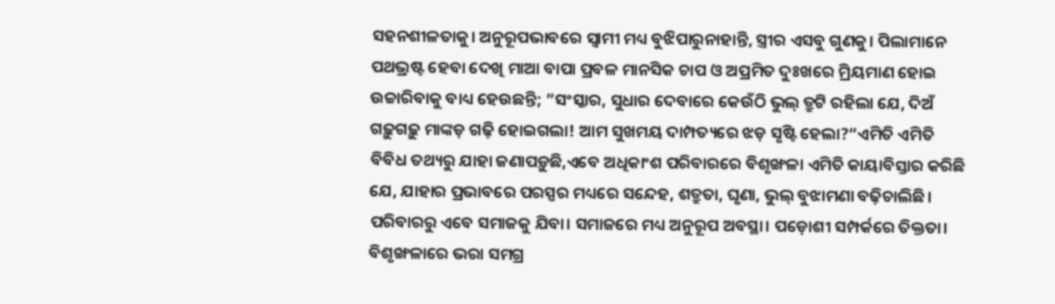ସହନଶୀଳତାକୁ। ଅନୁରୂପଭାବରେ ସ୍ବାମୀ ମଧ୍ୟ ବୁଝିପାରୁନାହାନ୍ତି, ସ୍ତ୍ରୀର ଏସବୁ ଗୁଣକୁ। ପିଲାମାନେ ପଥଭ୍ରଷ୍ଟ ହେବା ଦେଖି ମାଆ ବାପା ପ୍ରବଳ ମାନସିକ ଚାପ ଓ ଅପ୍ରମିତ ଦୁଃଖରେ ମ୍ରିୟମାଣ ହୋଇ ଉଚ୍ଚାରିବାକୁ ବାଧ୍ୟ ହେଉଛନ୍ତି; ”ସଂସ୍କାର, ସୁଧାର ଦେବାରେ କେଉଁଠି ଭୁଲ୍‌ ତ୍ରୁଟି ରହିଲା ଯେ, ଦିଅଁ ଗଢ଼ୁଗଢ଼ୁ ମାଙ୍କଡ଼ ଗଢ଼ି ହୋଇଗଲା! ଆମ ସୁଖମୟ ଦାମ୍ପତ୍ୟରେ ଝଡ଼ ସୃଷ୍ଟି ହେଲା?“ଏମିତି ଏମିତି ବିବିଧ ତଥ୍ୟରୁ ଯାହା ଜଣାପଡ଼ୁଛି,ଏବେ ଅଧିକାଂଶ ପରିବାରରେ ବିଶୃଙ୍ଖଳା ଏମିତି କାୟାବିସ୍ତାର କରିଛି ଯେ, ଯାହାର ପ୍ରଭାବରେ ପରସ୍ପର ମଧ୍ୟରେ ସନ୍ଦେହ, ଶତ୍ରୁତା, ଘୃଣା, ଭୁଲ୍‌ ବୁଝାମଣା ବଢ଼ିଚାଲିଛି।
ପରିବାରରୁ ଏବେ ସମାଜକୁ ଯିବା। ସମାଜରେ ମଧ୍ୟ ଅନୁରୂପ ଅବସ୍ଥା। ପଡ଼ୋଶୀ ସମ୍ପର୍କରେ ତିକ୍ତତା। ବିଶୃଙ୍ଖଳାରେ ଭରା ସମଗ୍ର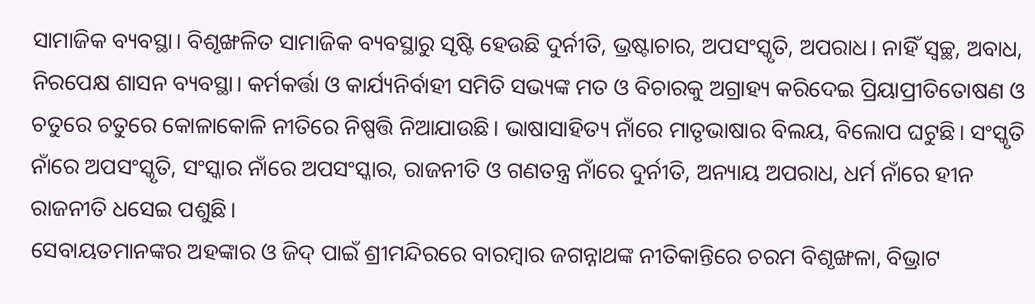ସାମାଜିକ ବ୍ୟବସ୍ଥା। ବିଶୃଙ୍ଖଳିତ ସାମାଜିକ ବ୍ୟବସ୍ଥାରୁ ସୃଷ୍ଟି ହେଉଛି ଦୁର୍ନୀତି, ଭ୍ରଷ୍ଟାଚାର, ଅପସଂସ୍କୃତି, ଅପରାଧ। ନାହିଁ ସ୍ବଚ୍ଛ, ଅବାଧ, ନିରପେକ୍ଷ ଶାସନ ବ୍ୟବସ୍ଥା। କର୍ମକର୍ତ୍ତା ଓ କାର୍ଯ୍ୟନିର୍ବାହୀ ସମିତି ସଭ୍ୟଙ୍କ ମତ ଓ ବିଚାରକୁ ଅଗ୍ରାହ୍ୟ କରିଦେଇ ପ୍ରିୟାପ୍ରୀତିତୋଷଣ ଓ ଚତୁରେ ଚତୁରେ କୋଳାକୋଳି ନୀତିରେ ନିଷ୍ପତ୍ତି ନିଆଯାଉଛି। ଭାଷାସାହିତ୍ୟ ନାଁରେ ମାତୃଭାଷାର ବିଲୟ, ବିଲୋପ ଘଟୁଛି। ସଂସ୍କୃତି ନାଁରେ ଅପସଂସ୍କୃତି, ସଂସ୍କାର ନାଁରେ ଅପସଂସ୍କାର, ରାଜନୀତି ଓ ଗଣତନ୍ତ୍ର ନାଁରେ ଦୁର୍ନୀତି, ଅନ୍ୟାୟ ଅପରାଧ, ଧର୍ମ ନାଁରେ ହୀନ ରାଜନୀତି ଧସେଇ ପଶୁଛି।
ସେବାୟତମାନଙ୍କର ଅହଙ୍କାର ଓ ଜିଦ୍‌ ପାଇଁ ଶ୍ରୀମନ୍ଦିରରେ ବାରମ୍ବାର ଜଗନ୍ନାଥଙ୍କ ନୀତିକାନ୍ତିରେ ଚରମ ବିଶୃଙ୍ଖଳା, ବିଭ୍ରାଟ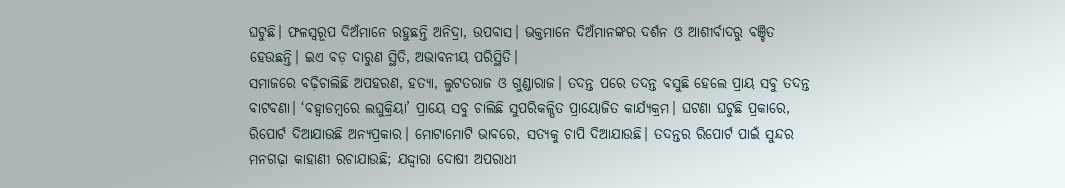ଘଟୁଛି। ଫଳସ୍ବରୂପ ଦିଅଁମାନେ ରହୁଛନ୍ତି ଅନିଦ୍ରା, ଉପବାସ। ଭକ୍ତମାନେ ଦିଅଁମାନଙ୍କର ଦର୍ଶନ ଓ ଆଶୀର୍ବାଦରୁ ବଞ୍ଚିତ ହେଉଛନ୍ତି। ଇଏ ବଡ଼ ଦାରୁଣ ସ୍ଥିତି, ଅଭାବନୀୟ ପରିସ୍ଥିତି।
ସମାଜରେ ବଢ଼ିଚାଲିଛି ଅପହରଣ, ହତ୍ୟା, ଲୁଟତରାଜ ଓ ଗୁଣ୍ଡାରାଜ। ତଦନ୍ତ ପରେ ତଦନ୍ତ ବସୁଛି ହେଲେ ପ୍ରାୟ ସବୁ ତଦନ୍ତ ବାଟବଣା। ‘ବହ୍ବାଡମ୍ବରେ ଲଘୁକ୍ରିୟା’ ପ୍ରାୟେ ସବୁ ଚାଲିଛି ସୁପରିକଳ୍ପିତ ପ୍ରାୟୋଜିତ କାର୍ଯ୍ୟକ୍ରମ। ଘଟଣା ଘଟୁଛି ପ୍ରକାରେ, ରିପୋର୍ଟ ଦିଆଯାଉଛି ଅନ୍ୟପ୍ରକାର। ମୋଟାମୋଟି ଭାବରେ, ସତ୍ୟକୁ ଚାପି ଦିଆଯାଉଛି। ତଦନ୍ତର ରିପୋର୍ଟ ପାଇଁ ସୁନ୍ଦର ମନଗଢ଼ା କାହାଣୀ ରଚାଯାଉଛି; ଯଦ୍ଦ୍ବାରା ଦୋଷୀ ଅପରାଧୀ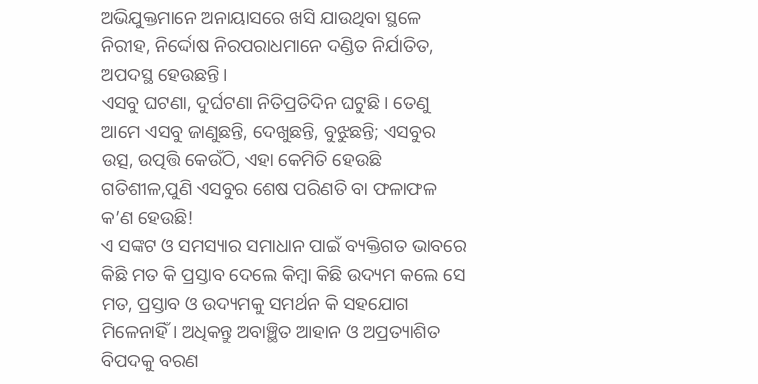ଅଭିଯୁକ୍ତମାନେ ଅନାୟାସରେ ଖସି ଯାଉଥିବା ସ୍ଥଳେ ନିରୀହ, ନିର୍ଦ୍ଦୋଷ ନିରପରାଧମାନେ ଦଣ୍ଡିତ ନିର୍ଯାତିତ, ଅପଦସ୍ଥ ହେଉଛନ୍ତି।
ଏସବୁ ଘଟଣା, ଦୁର୍ଘଟଣା ନିତିପ୍ରତିଦିନ ଘଟୁଛି। ତେଣୁ ଆମେ ଏସବୁ ଜାଣୁଛନ୍ତି, ଦେଖୁଛନ୍ତି, ବୁଝୁଛନ୍ତି; ଏସବୁର ଉତ୍ସ, ଉତ୍ପତ୍ତି କେଉଁଠି, ଏହା କେମିତି ହେଉଛି ଗତିଶୀଳ,ପୁଣି ଏସବୁର ଶେଷ ପରିଣତି ବା ଫଳାଫଳ କ’ଣ ହେଉଛି!
ଏ ସଙ୍କଟ ଓ ସମସ୍ୟାର ସମାଧାନ ପାଇଁ ବ୍ୟକ୍ତିଗତ ଭାବରେ କିଛି ମତ କି ପ୍ରସ୍ତାବ ଦେଲେ କିମ୍ବା କିଛି ଉଦ୍ୟମ କଲେ ସେ ମତ, ପ୍ରସ୍ତାବ ଓ ଉଦ୍ୟମକୁ ସମର୍ଥନ କି ସହଯୋଗ ମିଳେନାହିଁ। ଅଧିକନ୍ତୁ ଅବାଞ୍ଛିତ ଆହାନ ଓ ଅପ୍ରତ୍ୟାଶିତ ବିପଦକୁ ବରଣ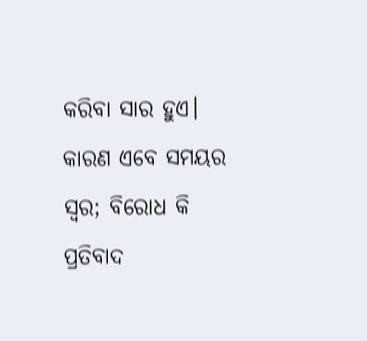କରିବା ସାର ହୁଏ। କାରଣ ଏବେ ସମୟର ସ୍ବର; ବିରୋଧ କି ପ୍ରତିବାଦ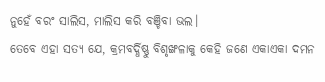ନୁହେଁ ବରଂ ସାଲିସ, ମାଲିସ କରି ବଞ୍ଚିବା ଭଲ।
ତେବେ ଏହା ସତ୍ୟ ଯେ, କ୍ରମବର୍ଦ୍ଧିଷ୍ଣୁ ବିଶୃଙ୍ଖଳାକୁ କେହି ଜଣେ ଏକାଏକା ଦମନ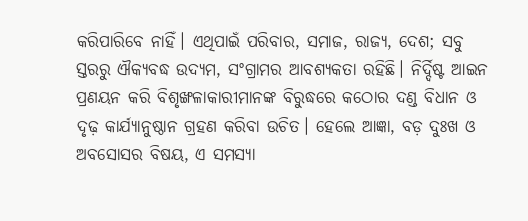କରିପାରିବେ ନାହିଁ। ଏଥିପାଇଁ ପରିବାର, ସମାଜ, ରାଜ୍ୟ, ଦେଶ; ସବୁ ସ୍ତରରୁ ଐକ୍ୟବଦ୍ଧ ଉଦ୍ୟମ, ସଂଗ୍ରାମର ଆବଶ୍ୟକତା ରହିଛି। ନିର୍ଦ୍ଦିଷ୍ଟ ଆଇନ ପ୍ରଣୟନ କରି ବିଶୃଙ୍ଖଳାକାରୀମାନଙ୍କ ବିରୁଦ୍ଧରେ କଠୋର ଦଣ୍ଡ ବିଧାନ ଓ ଦୃଢ଼ କାର୍ଯ୍ୟାନୁଷ୍ଠାନ ଗ୍ରହଣ କରିବା ଉଚିତ। ହେଲେ ଆଜ୍ଞା, ବଡ଼ ଦୁଃଖ ଓ ଅବସୋସର ବିଷୟ, ଏ ସମସ୍ୟା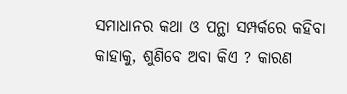ସମାଧାନର କଥା ଓ ପନ୍ଥା ସମ୍ପର୍କରେ କହିବା କାହାକୁ, ଶୁଣିବେ ଅବା କିଏ ? କାରଣ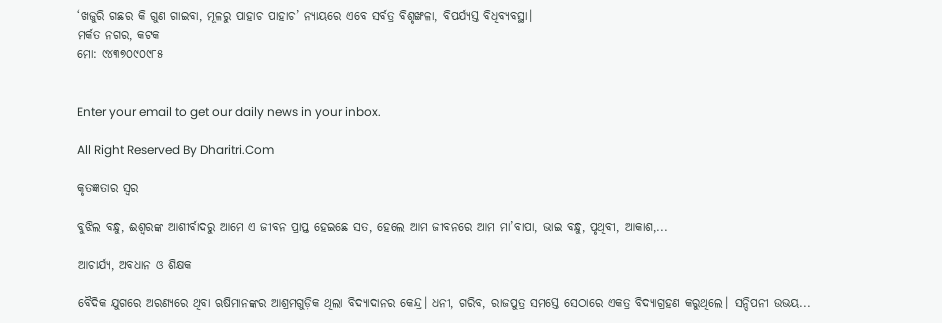‘ଖଜୁରି ଗଛର କି ଗୁଣ ଗାଇବା, ମୂଳରୁ ପାହାଚ ପାହାଚ’ ନ୍ୟାୟରେ ଏବେ ସର୍ବତ୍ର ବିଶୃଙ୍ଖଳା, ବିପର୍ଯ୍ୟସ୍ତ ବିଧିବ୍ୟବସ୍ଥା।
ମର୍କତ ନଗର, କଟକ
ମୋ: ୯୪୩୭୦୯୦୯୮୫


Enter your email to get our daily news in your inbox.

All Right Reserved By Dharitri.Com

କୃତଜ୍ଞତାର ସ୍ବର

ବୁଝିଲ ବନ୍ଧୁ, ଈଶ୍ବରଙ୍କ ଆଶୀର୍ବାଦରୁ ଆମେ ଏ ଜୀବନ ପ୍ରାପ୍ତ ହେଇଛେ ସତ, ହେଲେ ଆମ ଜୀବନରେ ଆମ ମା’ବାପା, ଭାଇ ବନ୍ଧୁ, ପୃଥିବୀ, ଆକାଶ,...

ଆଚାର୍ଯ୍ୟ, ଅବଧାନ ଓ ଶିକ୍ଷକ

ବୈଦିକ ଯୁଗରେ ଅରଣ୍ୟରେ ଥିବା ଋଷିମାନଙ୍କର ଆଶ୍ରମଗୁଡ଼ିକ ଥିଲା ବିଦ୍ୟାଦାନର କେନ୍ଦ୍ର। ଧନୀ, ଗରିବ, ରାଜପୁତ୍ର ସମସ୍ତେ ସେଠାରେ ଏକତ୍ର ବିଦ୍ୟାଗ୍ରହଣ କରୁଥିଲେ। ସନ୍ଦିପନୀ ଉଭୟ...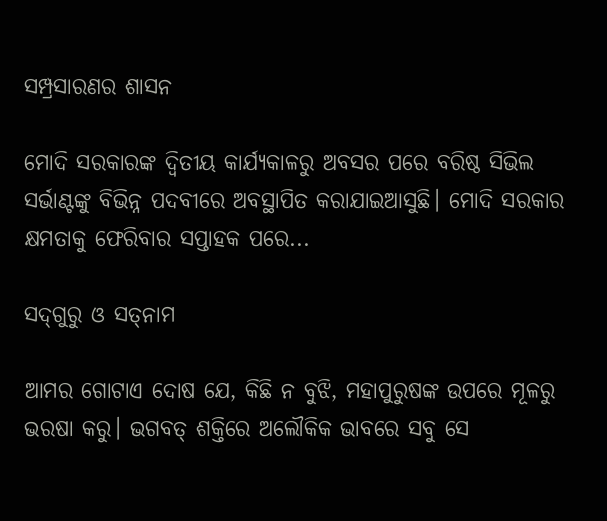ସମ୍ପ୍ରସାରଣର ଶାସନ

ମୋଦି ସରକାରଙ୍କ ଦ୍ୱିତୀୟ କାର୍ଯ୍ୟକାଳରୁ ଅବସର ପରେ ବରିଷ୍ଠ ସିଭିଲ ସର୍ଭାଣ୍ଟଙ୍କୁ ବିଭିନ୍ନ ପଦବୀରେ ଅବସ୍ଥାପିତ କରାଯାଇଆସୁଛି। ମୋଦି ସରକାର କ୍ଷମତାକୁ ଫେରିବାର ସପ୍ତାହକ ପରେ...

ସଦ୍‌ଗୁରୁ ଓ ସତ୍‌ନାମ

ଆମର ଗୋଟାଏ ଦୋଷ ଯେ, କିଛି ନ ବୁଝି, ମହାପୁରୁଷଙ୍କ ଉପରେ ମୂଳରୁ ଭରଷା କରୁ। ଭଗବତ୍‌ ଶକ୍ତିରେ ଅଲୌକିକ ଭାବରେ ସବୁ ସେ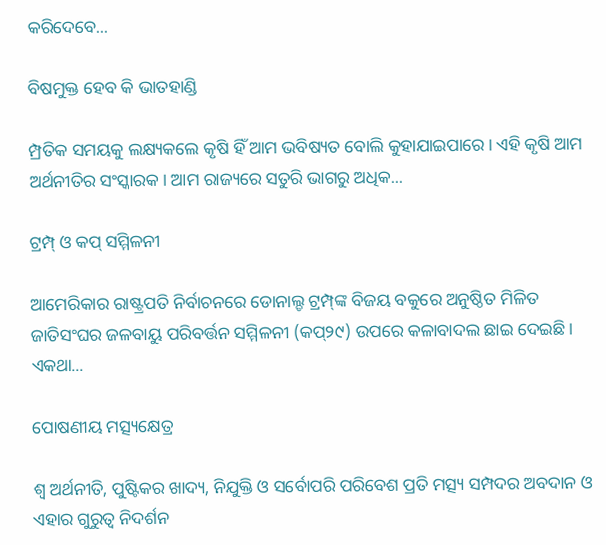କରିଦେବେ...

ବିଷମୁକ୍ତ ହେବ କି ଭାତହାଣ୍ଡି

ମ୍ପ୍ରତିକ ସମୟକୁ ଲକ୍ଷ୍ୟକଲେ କୃଷି ହିଁ ଆମ ଭବିଷ୍ୟତ ବୋଲି କୁହାଯାଇପାରେ। ଏହି କୃଷି ଆମ ଅର୍ଥନୀତିର ସଂସ୍କାରକ। ଆମ ରାଜ୍ୟରେ ସତୁରି ଭାଗରୁ ଅଧିକ...

ଟ୍ରମ୍ପ୍‌ ଓ କପ୍‌ ସମ୍ମିଳନୀ

ଆମେରିକାର ରାଷ୍ଟ୍ରପତି ନିର୍ବାଚନରେ ଡୋନାଲ୍ଡ ଟ୍ରମ୍ପ୍‌ଙ୍କ ବିଜୟ ବକୁରେ ଅନୁଷ୍ଠିତ ମିଳିତ ଜାତିସଂଘର ଜଳବାୟୁ ପରିବର୍ତ୍ତନ ସମ୍ମିଳନୀ (କପ୍‌୨୯) ଉପରେ କଳାବାଦଲ ଛାଇ ଦେଇଛି। ଏକଥା...

ପୋଷଣୀୟ ମତ୍ସ୍ୟକ୍ଷେତ୍ର

ଶ୍ୱ ଅର୍ଥନୀତି, ପୁଷ୍ଟିକର ଖାଦ୍ୟ, ନିଯୁକ୍ତି ଓ ସର୍ବୋପରି ପରିବେଶ ପ୍ରତି ମତ୍ସ୍ୟ ସମ୍ପଦର ଅବଦାନ ଓ ଏହାର ଗୁରୁତ୍ୱ ନିଦର୍ଶନ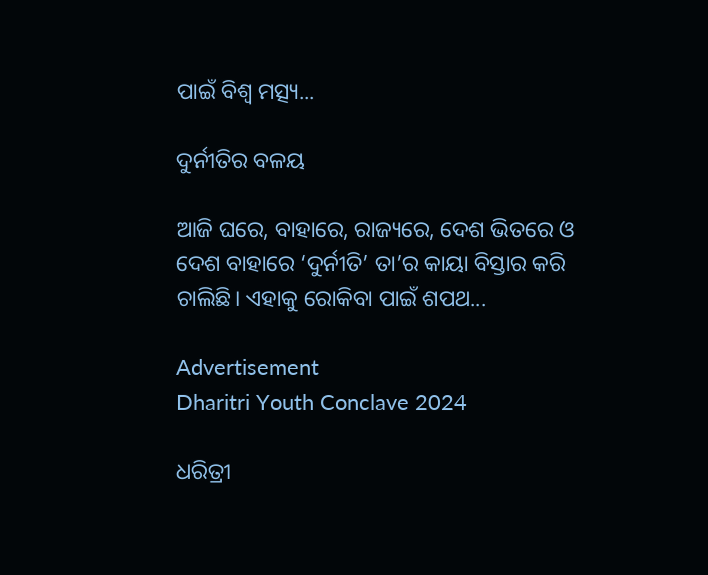ପାଇଁ ବିଶ୍ୱ ମତ୍ସ୍ୟ...

ଦୁର୍ନୀତିର ବଳୟ

ଆଜି ଘରେ, ବାହାରେ, ରାଜ୍ୟରେ, ଦେଶ ଭିତରେ ଓ ଦେଶ ବାହାରେ ‘ଦୁର୍ନୀତି’ ତା’ର କାୟା ବିସ୍ତାର କରି ଚାଲିଛି। ଏହାକୁ ରୋକିବା ପାଇଁ ଶପଥ...

Advertisement
Dharitri Youth Conclave 2024

ଧରିତ୍ରୀ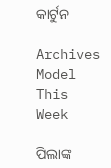କାର୍ଟୁନ

Archives
Model This Week

ପିଲାଙ୍କ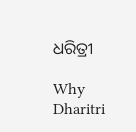ଧରିତ୍ରୀ

Why Dharitri